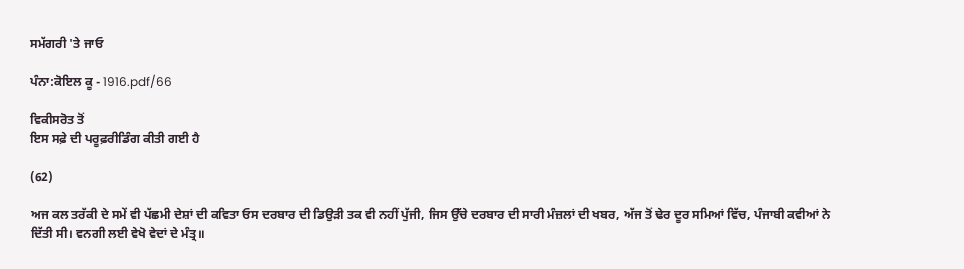ਸਮੱਗਰੀ 'ਤੇ ਜਾਓ

ਪੰਨਾ:ਕੋਇਲ ਕੂ - 1916.pdf/66

ਵਿਕੀਸਰੋਤ ਤੋਂ
ਇਸ ਸਫ਼ੇ ਦੀ ਪਰੂਫ਼ਰੀਡਿੰਗ ਕੀਤੀ ਗਈ ਹੈ

(62)

ਅਜ ਕਲ ਤਰੱਕੀ ਦੇ ਸਮੇਂ ਵੀ ਪੱਛਮੀ ਦੇਸ਼ਾਂ ਦੀ ਕਵਿਤਾ ਓਸ ਦਰਬਾਰ ਦੀ ਡਿਉੜੀ ਤਕ ਵੀ ਨਹੀਂ ਪੁੱਜੀ, ਜਿਸ ਉੱਚੇ ਦਰਬਾਰ ਦੀ ਸਾਰੀ ਮੰਜ਼ਲਾਂ ਦੀ ਖਬਰ, ਅੱਜ ਤੋਂ ਢੇਰ ਦੂਰ ਸਮਿਆਂ ਵਿੱਚ, ਪੰਜਾਬੀ ਕਵੀਆਂ ਨੇ ਦਿੱਤੀ ਸੀ। ਵਨਗੀ ਲਈ ਵੇਖੋ ਵੇਦਾਂ ਦੇ ਮੰਤ੍ਰ॥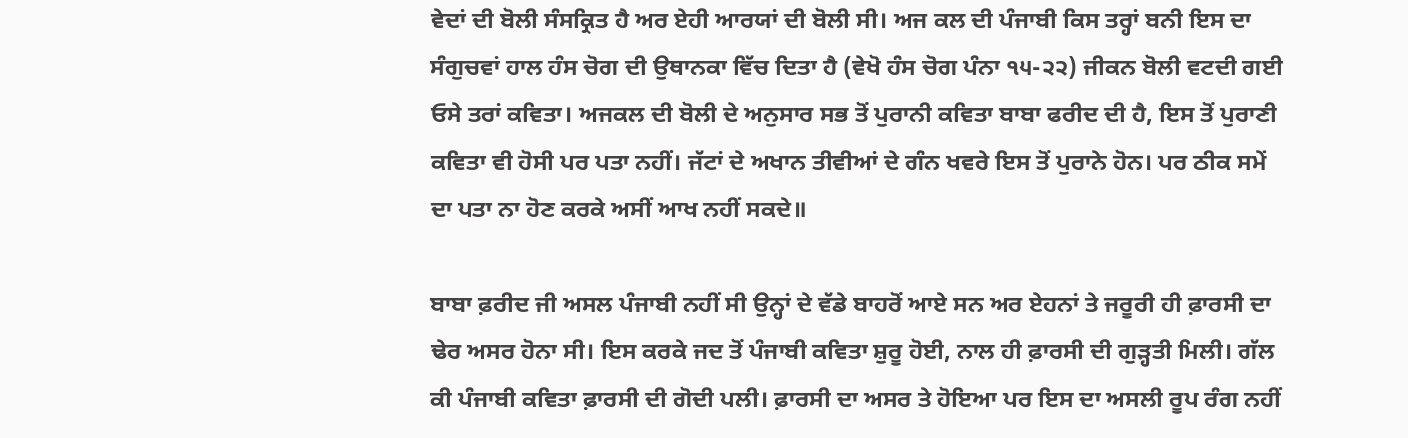ਵੇਦਾਂ ਦੀ ਬੋਲੀ ਸੰਸਕ੍ਰਿਤ ਹੈ ਅਰ ਏਹੀ ਆਰਯਾਂ ਦੀ ਬੋਲੀ ਸੀ। ਅਜ ਕਲ ਦੀ ਪੰਜਾਬੀ ਕਿਸ ਤਰ੍ਹਾਂ ਬਨੀ ਇਸ ਦਾ ਸੰਗੁਚਵਾਂ ਹਾਲ ਹੰਸ ਚੋਗ ਦੀ ਉਥਾਨਕਾ ਵਿੱਚ ਦਿਤਾ ਹੈ (ਵੇਖੋ ਹੰਸ ਚੋਗ ਪੰਨਾ ੧੫-੨੨) ਜੀਕਨ ਬੋਲੀ ਵਟਦੀ ਗਈ ਓਸੇ ਤਰਾਂ ਕਵਿਤਾ। ਅਜਕਲ ਦੀ ਬੋਲੀ ਦੇ ਅਨੁਸਾਰ ਸਭ ਤੋਂ ਪੁਰਾਨੀ ਕਵਿਤਾ ਬਾਬਾ ਫਰੀਦ ਦੀ ਹੈ, ਇਸ ਤੋਂ ਪੁਰਾਣੀ ਕਵਿਤਾ ਵੀ ਹੋਸੀ ਪਰ ਪਤਾ ਨਹੀਂ। ਜੱਟਾਂ ਦੇ ਅਖਾਨ ਤੀਵੀਆਂ ਦੇ ਗੰਨ ਖਵਰੇ ਇਸ ਤੋਂ ਪੁਰਾਨੇ ਹੋਨ। ਪਰ ਠੀਕ ਸਮੇਂ ਦਾ ਪਤਾ ਨਾ ਹੋਣ ਕਰਕੇ ਅਸੀਂ ਆਖ ਨਹੀਂ ਸਕਦੇ॥

ਬਾਬਾ ਫ਼ਰੀਦ ਜੀ ਅਸਲ ਪੰਜਾਬੀ ਨਹੀਂ ਸੀ ਉਨ੍ਹਾਂ ਦੇ ਵੱਡੇ ਬਾਹਰੋਂ ਆਏ ਸਨ ਅਰ ਏਹਨਾਂ ਤੇ ਜਰੂਰੀ ਹੀ ਫ਼ਾਰਸੀ ਦਾ ਢੇਰ ਅਸਰ ਹੋਨਾ ਸੀ। ਇਸ ਕਰਕੇ ਜਦ ਤੋਂ ਪੰਜਾਬੀ ਕਵਿਤਾ ਸ਼ੁਰੂ ਹੋਈ, ਨਾਲ ਹੀ ਫ਼ਾਰਸੀ ਦੀ ਗੁੜ੍ਹਤੀ ਮਿਲੀ। ਗੱਲ ਕੀ ਪੰਜਾਬੀ ਕਵਿਤਾ ਫ਼ਾਰਸੀ ਦੀ ਗੋਦੀ ਪਲੀ। ਫ਼ਾਰਸੀ ਦਾ ਅਸਰ ਤੇ ਹੋਇਆ ਪਰ ਇਸ ਦਾ ਅਸਲੀ ਰੂਪ ਰੰਗ ਨਹੀਂ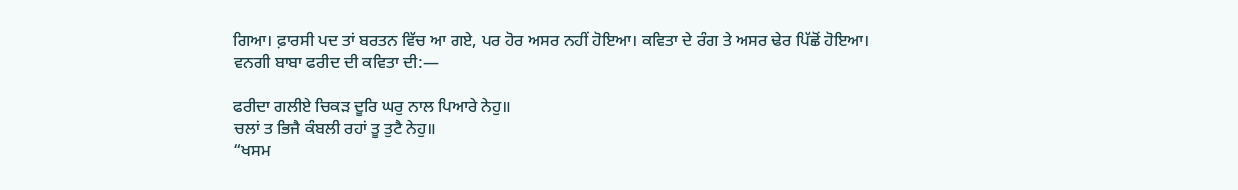ਗਿਆ। ਫ਼ਾਰਸੀ ਪਦ ਤਾਂ ਬਰਤਨ ਵਿੱਚ ਆ ਗਏ, ਪਰ ਹੋਰ ਅਸਰ ਨਹੀਂ ਹੋਇਆ। ਕਵਿਤਾ ਦੇ ਰੰਗ ਤੇ ਅਸਰ ਢੇਰ ਪਿੱਛੋਂ ਹੋਇਆ। ਵਨਗੀ ਬਾਬਾ ਫਰੀਦ ਦੀ ਕਵਿਤਾ ਦੀ:―

ਫਰੀਦਾ ਗਲੀਏ ਚਿਕੜ ਦੂਰਿ ਘਰੁ ਨਾਲ ਪਿਆਰੇ ਨੇਹੁ॥
ਚਲਾਂ ਤ ਭਿਜੈ ਕੰਬਲੀ ਰਹਾਂ ਤੂ ਤੁਟੈ ਨੇਹੁ॥
“ਖਸਮ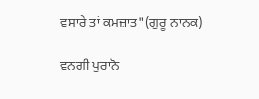ਵਸਾਰੇ ਤਾਂ ਕਮਜ਼ਾਤ"(ਗੁਰੂ ਨਾਨਕ)

ਵਨਗੀ ਪੁਰਾਨੋ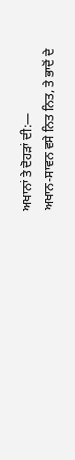ਅਖਾਨਾਂ ਤੇ ਦੋਹੜਾਂ ਦੀ:―
ਅਖਾਨ-ਸਾਵਨ ਵਸੇ ਨਿਤ ਨਿਤ, ਤੇ ਭਾਦੋਂ ਦੇ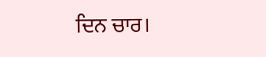ਦਿਨ ਚਾਰ।